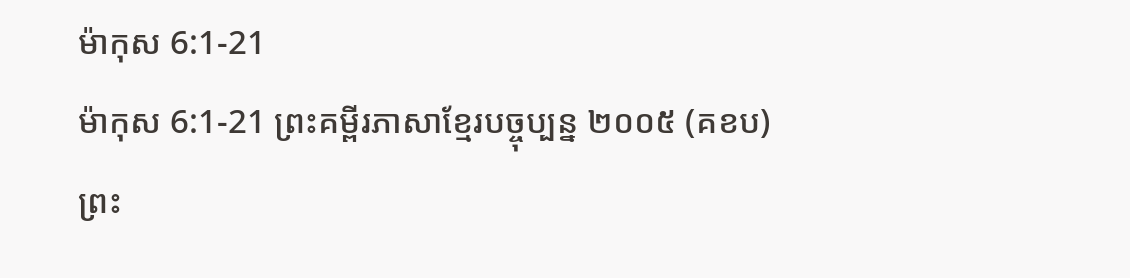ម៉ាកុស 6:1-21
ម៉ាកុស 6:1-21 ព្រះគម្ពីរភាសាខ្មែរបច្ចុប្បន្ន ២០០៥ (គខប)
ព្រះ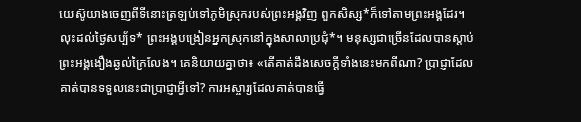យេស៊ូយាងចេញពីទីនោះត្រឡប់ទៅភូមិស្រុករបស់ព្រះអង្គវិញ ពួកសិស្ស*ក៏ទៅតាមព្រះអង្គដែរ។ លុះដល់ថ្ងៃសប្ប័ទ* ព្រះអង្គបង្រៀនអ្នកស្រុកនៅក្នុងសាលាប្រជុំ*។ មនុស្សជាច្រើនដែលបានស្ដាប់ព្រះអង្គងឿងឆ្ងល់ក្រៃលែង។ គេនិយាយគ្នាថា៖ «តើគាត់ដឹងសេចក្ដីទាំងនេះមកពីណា? ប្រាជ្ញាដែលគាត់បានទទួលនេះជាប្រាជ្ញាអ្វីទៅ? ការអស្ចារ្យដែលគាត់បានធ្វើ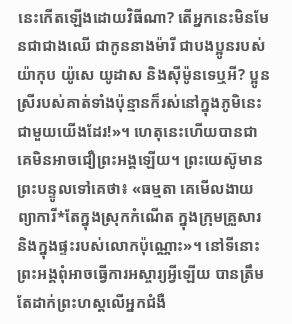នេះកើតឡើងដោយវិធីណា? តើអ្នកនេះមិនមែនជាជាងឈើ ជាកូននាងម៉ារី ជាបងប្អូនរបស់យ៉ាកុប យ៉ូសេ យូដាស និងស៊ីម៉ូនទេឬអី? ប្អូនស្រីរបស់គាត់ទាំងប៉ុន្មានក៏រស់នៅក្នុងភូមិនេះជាមួយយើងដែរ!»។ ហេតុនេះហើយបានជាគេមិនអាចជឿព្រះអង្គឡើយ។ ព្រះយេស៊ូមានព្រះបន្ទូលទៅគេថា៖ «ធម្មតា គេមើលងាយព្យាការី*តែក្នុងស្រុកកំណើត ក្នុងក្រុមគ្រួសារ និងក្នុងផ្ទះរបស់លោកប៉ុណ្ណោះ»។ នៅទីនោះ ព្រះអង្គពុំអាចធ្វើការអស្ចារ្យអ្វីឡើយ បានត្រឹមតែដាក់ព្រះហស្ដលើអ្នកជំងឺ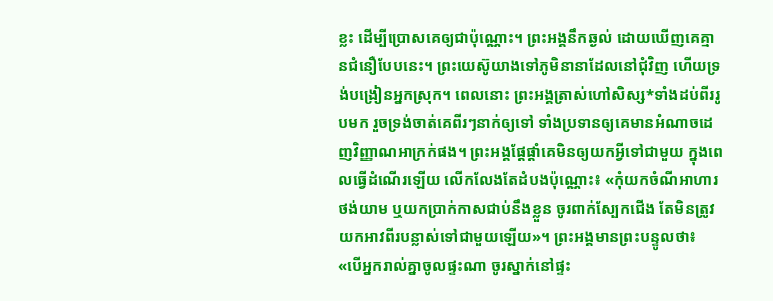ខ្លះ ដើម្បីប្រោសគេឲ្យជាប៉ុណ្ណោះ។ ព្រះអង្គនឹកឆ្ងល់ ដោយឃើញគេគ្មានជំនឿបែបនេះ។ ព្រះយេស៊ូយាងទៅភូមិនានាដែលនៅជុំវិញ ហើយទ្រង់បង្រៀនអ្នកស្រុក។ ពេលនោះ ព្រះអង្គត្រាស់ហៅសិស្ស*ទាំងដប់ពីររូបមក រួចទ្រង់ចាត់គេពីរៗនាក់ឲ្យទៅ ទាំងប្រទានឲ្យគេមានអំណាចដេញវិញ្ញាណអាក្រក់ផង។ ព្រះអង្គផ្ដែផ្ដាំគេមិនឲ្យយកអ្វីទៅជាមួយ ក្នុងពេលធ្វើដំណើរឡើយ លើកលែងតែដំបងប៉ុណ្ណោះ៖ «កុំយកចំណីអាហារ ថង់យាម ឬយកប្រាក់កាសជាប់នឹងខ្លួន ចូរពាក់ស្បែកជើង តែមិនត្រូវយកអាវពីរបន្លាស់ទៅជាមួយឡើយ»។ ព្រះអង្គមានព្រះបន្ទូលថា៖ «បើអ្នករាល់គ្នាចូលផ្ទះណា ចូរស្នាក់នៅផ្ទះ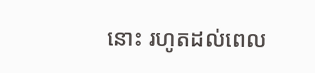នោះ រហូតដល់ពេល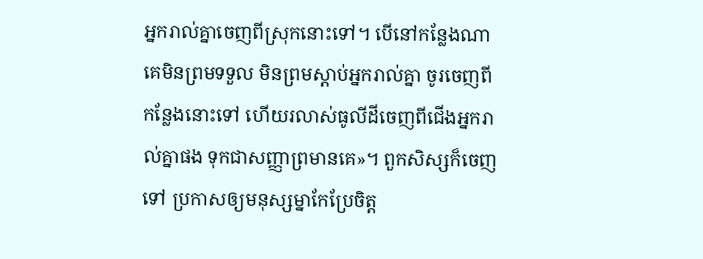អ្នករាល់គ្នាចេញពីស្រុកនោះទៅ។ បើនៅកន្លែងណាគេមិនព្រមទទួល មិនព្រមស្ដាប់អ្នករាល់គ្នា ចូរចេញពីកន្លែងនោះទៅ ហើយរលាស់ធូលីដីចេញពីជើងអ្នករាល់គ្នាផង ទុកជាសញ្ញាព្រមានគេ»។ ពួកសិស្សក៏ចេញទៅ ប្រកាសឲ្យមនុស្សម្នាកែប្រែចិត្ត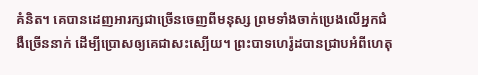គំនិត។ គេបានដេញអារក្សជាច្រើនចេញពីមនុស្ស ព្រមទាំងចាក់ប្រេងលើអ្នកជំងឺច្រើននាក់ ដើម្បីប្រោសឲ្យគេជាសះស្បើយ។ ព្រះបាទហេរ៉ូដបានជ្រាបអំពីហេតុ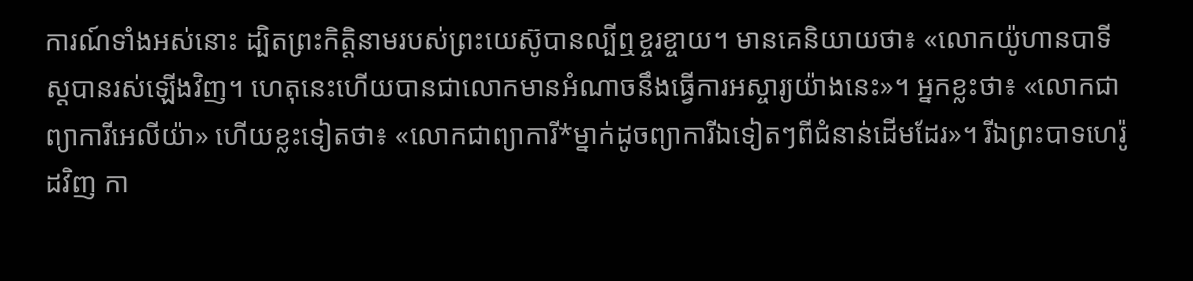ការណ៍ទាំងអស់នោះ ដ្បិតព្រះកិត្តិនាមរបស់ព្រះយេស៊ូបានល្បីឮខ្ចរខ្ចាយ។ មានគេនិយាយថា៖ «លោកយ៉ូហានបាទីស្ដបានរស់ឡើងវិញ។ ហេតុនេះហើយបានជាលោកមានអំណាចនឹងធ្វើការអស្ចារ្យយ៉ាងនេះ»។ អ្នកខ្លះថា៖ «លោកជាព្យាការីអេលីយ៉ា» ហើយខ្លះទៀតថា៖ «លោកជាព្យាការី*ម្នាក់ដូចព្យាការីឯទៀតៗពីជំនាន់ដើមដែរ»។ រីឯព្រះបាទហេរ៉ូដវិញ កា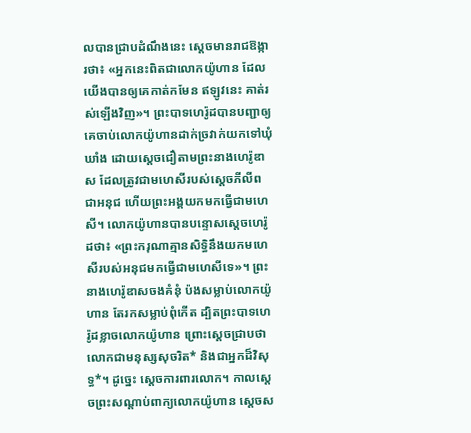លបានជ្រាបដំណឹងនេះ ស្ដេចមានរាជឱង្ការថា៖ «អ្នកនេះពិតជាលោកយ៉ូហាន ដែលយើងបានឲ្យគេកាត់កមែន ឥឡូវនេះ គាត់រស់ឡើងវិញ»។ ព្រះបាទហេរ៉ូដបានបញ្ជាឲ្យគេចាប់លោកយ៉ូហានដាក់ច្រវាក់យកទៅឃុំឃាំង ដោយស្ដេចជឿតាមព្រះនាងហេរ៉ូឌាស ដែលត្រូវជាមហេសីរបស់ស្ដេចភីលីព ជាអនុជ ហើយព្រះអង្គយកមកធ្វើជាមហេសី។ លោកយ៉ូហានបានបន្ទោសស្ដេចហេរ៉ូដថា៖ «ព្រះករុណាគ្មានសិទ្ធិនឹងយកមហេសីរបស់អនុជមកធ្វើជាមហេសីទេ»។ ព្រះនាងហេរ៉ូឌាសចងគំនុំ ប៉ងសម្លាប់លោកយ៉ូហាន តែរកសម្លាប់ពុំកើត ដ្បិតព្រះបាទហេរ៉ូដខ្លាចលោកយ៉ូហាន ព្រោះស្ដេចជ្រាបថា លោកជាមនុស្សសុចរិត* និងជាអ្នកដ៏វិសុទ្ធ*។ ដូច្នេះ ស្ដេចការពារលោក។ កាលស្ដេចព្រះសណ្ដាប់ពាក្យលោកយ៉ូហាន ស្ដេចស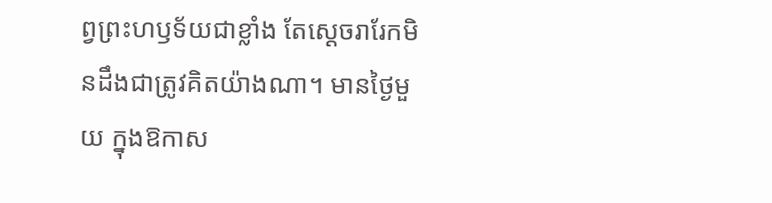ព្វព្រះហឫទ័យជាខ្លាំង តែស្ដេចរារែកមិនដឹងជាត្រូវគិតយ៉ាងណា។ មានថ្ងៃមួយ ក្នុងឱកាស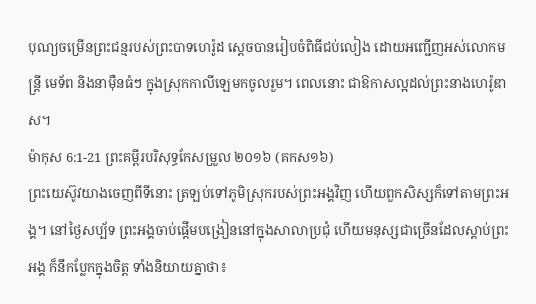បុណ្យចម្រើនព្រះជន្មរបស់ព្រះបាទហេរ៉ូដ ស្ដេចបានរៀបចំពិធីជប់លៀង ដោយអញ្ជើញអស់លោកមន្ត្រី មេទ័ព និងនាម៉ឺនធំៗ ក្នុងស្រុកកាលីឡេមកចូលរួម។ ពេលនោះ ជាឱកាសល្អដល់ព្រះនាងហេរ៉ូឌាស។
ម៉ាកុស 6:1-21 ព្រះគម្ពីរបរិសុទ្ធកែសម្រួល ២០១៦ (គកស១៦)
ព្រះយេស៊ូវយាងចេញពីទីនោះ ត្រឡប់ទៅភូមិស្រុករបស់ព្រះអង្គវិញ ហើយពួកសិស្សក៏ទៅតាមព្រះអង្គ។ នៅថ្ងៃសប្ប័ទ ព្រះអង្គចាប់ផ្ដើមបង្រៀននៅក្នុងសាលាប្រជុំ ហើយមនុស្សជាច្រើនដែលស្តាប់ព្រះអង្គ ក៏នឹកប្លែកក្នុងចិត្ត ទាំងនិយាយគ្នាថា៖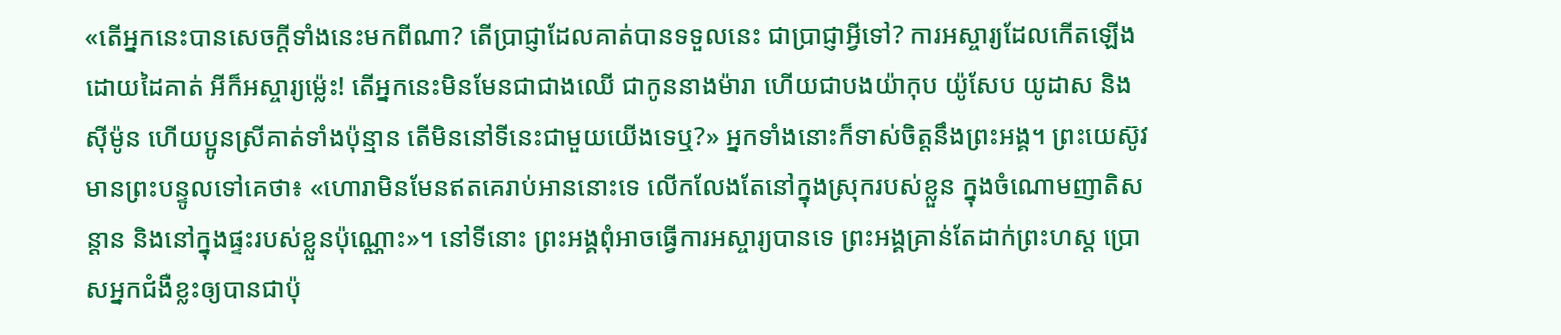«តើអ្នកនេះបានសេចក្តីទាំងនេះមកពីណា? តើប្រាជ្ញាដែលគាត់បានទទួលនេះ ជាប្រាជ្ញាអ្វីទៅ? ការអស្ចារ្យដែលកើតឡើងដោយដៃគាត់ អីក៏អស្ចារ្យម៉្លេះ! តើអ្នកនេះមិនមែនជាជាងឈើ ជាកូននាងម៉ារា ហើយជាបងយ៉ាកុប យ៉ូសែប យូដាស និងស៊ីម៉ូន ហើយប្អូនស្រីគាត់ទាំងប៉ុន្មាន តើមិននៅទីនេះជាមួយយើងទេឬ?» អ្នកទាំងនោះក៏ទាស់ចិត្តនឹងព្រះអង្គ។ ព្រះយេស៊ូវមានព្រះបន្ទូលទៅគេថា៖ «ហោរាមិនមែនឥតគេរាប់អាននោះទេ លើកលែងតែនៅក្នុងស្រុករបស់ខ្លួន ក្នុងចំណោមញាតិសន្តាន និងនៅក្នុងផ្ទះរបស់ខ្លួនប៉ុណ្ណោះ»។ នៅទីនោះ ព្រះអង្គពុំអាចធ្វើការអស្ចារ្យបានទេ ព្រះអង្គគ្រាន់តែដាក់ព្រះហស្ត ប្រោសអ្នកជំងឺខ្លះឲ្យបានជាប៉ុ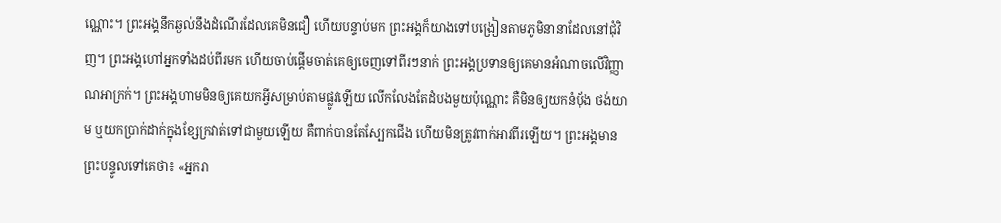ណ្ណោះ។ ព្រះអង្គនឹកឆ្ងល់នឹងដំណើរដែលគេមិនជឿ ហើយបន្ទាប់មក ព្រះអង្គក៏យាងទៅបង្រៀនតាមភូមិនានាដែលនៅជុំវិញ។ ព្រះអង្គហៅអ្នកទាំងដប់ពីរមក ហើយចាប់ផ្ដើមចាត់គេឲ្យចេញទៅពីរៗនាក់ ព្រះអង្គប្រទានឲ្យគេមានអំណាចលើវិញ្ញាណអាក្រក់។ ព្រះអង្គហាមមិនឲ្យគេយកអ្វីសម្រាប់តាមផ្លូវឡើយ លើកលែងតែដំបងមួយប៉ុណ្ណោះ គឺមិនឲ្យយកនំបុ័ង ថង់យាម ឬយកប្រាក់ដាក់ក្នុងខ្សែក្រវាត់ទៅជាមួយឡើយ គឺពាក់បានតែស្បែកជើង ហើយមិនត្រូវពាក់អាវពីរឡើយ។ ព្រះអង្គមានព្រះបន្ទូលទៅគេថា៖ «អ្នករា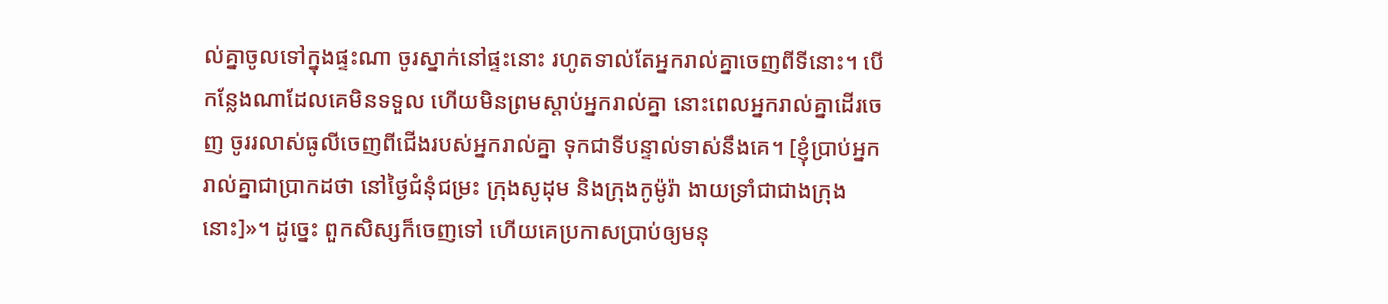ល់គ្នាចូលទៅក្នុងផ្ទះណា ចូរស្នាក់នៅផ្ទះនោះ រហូតទាល់តែអ្នករាល់គ្នាចេញពីទីនោះ។ បើកន្លែងណាដែលគេមិនទទួល ហើយមិនព្រមស្តាប់អ្នករាល់គ្នា នោះពេលអ្នករាល់គ្នាដើរចេញ ចូររលាស់ធូលីចេញពីជើងរបស់អ្នករាល់គ្នា ទុកជាទីបន្ទាល់ទាស់នឹងគេ។ [ខ្ញុំប្រាប់អ្នករាល់គ្នាជាប្រាកដថា នៅថ្ងៃជំនុំជម្រះ ក្រុងសូដុម និងក្រុងកូម៉ូរ៉ា ងាយទ្រាំជាជាងក្រុងនោះ]»។ ដូច្នេះ ពួកសិស្សក៏ចេញទៅ ហើយគេប្រកាសប្រាប់ឲ្យមនុ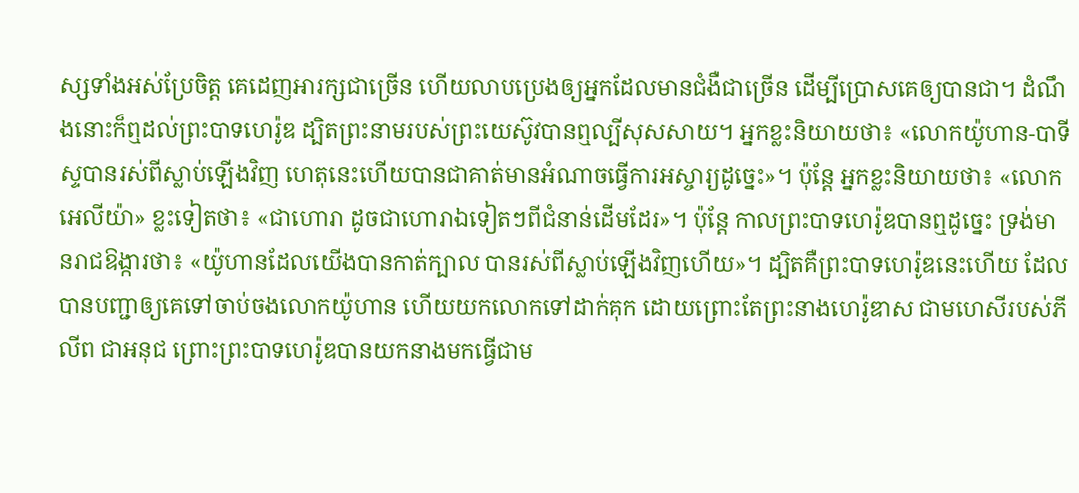ស្សទាំងអស់ប្រែចិត្ត គេដេញអារក្សជាច្រើន ហើយលាបប្រេងឲ្យអ្នកដែលមានជំងឺជាច្រើន ដើម្បីប្រោសគេឲ្យបានជា។ ដំណឹងនោះក៏ឮដល់ព្រះបាទហេរ៉ូឌ ដ្បិតព្រះនាមរបស់ព្រះយេស៊ូវបានឮល្បីសុសសាយ។ អ្នកខ្លះនិយាយថា៖ «លោកយ៉ូហាន-បាទីស្ទបានរស់ពីស្លាប់ឡើងវិញ ហេតុនេះហើយបានជាគាត់មានអំណាចធ្វើការអស្ចារ្យដូច្នេះ»។ ប៉ុន្តែ អ្នកខ្លះនិយាយថា៖ «លោកអេលីយ៉ា» ខ្លះទៀតថា៖ «ជាហោរា ដូចជាហោរាឯទៀតៗពីជំនាន់ដើមដែរ»។ ប៉ុន្តែ កាលព្រះបាទហេរ៉ូឌបានឮដូច្នេះ ទ្រង់មានរាជឱង្ការថា៖ «យ៉ូហានដែលយើងបានកាត់ក្បាល បានរស់ពីស្លាប់ឡើងវិញហើយ»។ ដ្បិតគឺព្រះបាទហេរ៉ូឌនេះហើយ ដែលបានបញ្ជាឲ្យគេទៅចាប់ចងលោកយ៉ូហាន ហើយយកលោកទៅដាក់គុក ដោយព្រោះតែព្រះនាងហេរ៉ូឌាស ជាមហេសីរបស់ភីលីព ជាអនុជ ព្រោះព្រះបាទហេរ៉ូឌបានយកនាងមកធ្វើជាម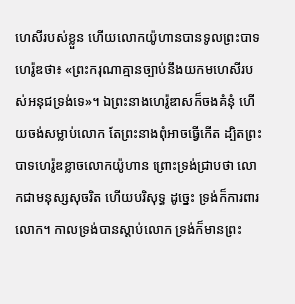ហេសីរបស់ខ្លួន ហើយលោកយ៉ូហានបានទូលព្រះបាទហេរ៉ូឌថា៖ «ព្រះករុណាគ្មានច្បាប់នឹងយកមហេសីរបស់អនុជទ្រង់ទេ»។ ឯព្រះនាងហេរ៉ូឌាសក៏ចងគំនុំ ហើយចង់សម្លាប់លោក តែព្រះនាងពុំអាចធ្វើកើត ដ្បិតព្រះបាទហេរ៉ូឌខ្លាចលោកយ៉ូហាន ព្រោះទ្រង់ជ្រាបថា លោកជាមនុស្សសុចរិត ហើយបរិសុទ្ធ ដូច្នេះ ទ្រង់ក៏ការពារលោក។ កាលទ្រង់បានស្តាប់លោក ទ្រង់ក៏មានព្រះ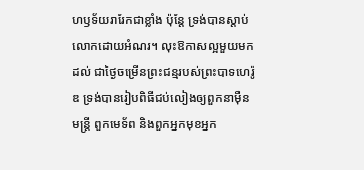ហឫទ័យរារែកជាខ្លាំង ប៉ុន្តែ ទ្រង់បានស្តាប់លោកដោយអំណរ។ លុះឱកាសល្អមួយមកដល់ ជាថ្ងៃចម្រើនព្រះជន្មរបស់ព្រះបាទហេរ៉ូឌ ទ្រង់បានរៀបពិធីជប់លៀងឲ្យពួកនាម៉ឺនមន្ត្រី ពួកមេទ័ព និងពួកអ្នកមុខអ្នក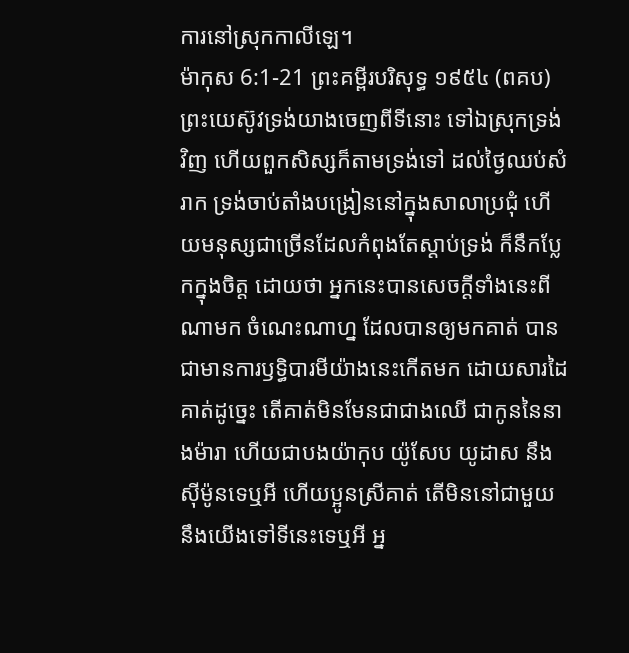ការនៅស្រុកកាលីឡេ។
ម៉ាកុស 6:1-21 ព្រះគម្ពីរបរិសុទ្ធ ១៩៥៤ (ពគប)
ព្រះយេស៊ូវទ្រង់យាងចេញពីទីនោះ ទៅឯស្រុកទ្រង់វិញ ហើយពួកសិស្សក៏តាមទ្រង់ទៅ ដល់ថ្ងៃឈប់សំរាក ទ្រង់ចាប់តាំងបង្រៀននៅក្នុងសាលាប្រជុំ ហើយមនុស្សជាច្រើនដែលកំពុងតែស្តាប់ទ្រង់ ក៏នឹកប្លែកក្នុងចិត្ត ដោយថា អ្នកនេះបានសេចក្ដីទាំងនេះពីណាមក ចំណេះណាហ្ន ដែលបានឲ្យមកគាត់ បានជាមានការឫទ្ធិបារមីយ៉ាងនេះកើតមក ដោយសារដៃគាត់ដូច្នេះ តើគាត់មិនមែនជាជាងឈើ ជាកូននៃនាងម៉ារា ហើយជាបងយ៉ាកុប យ៉ូសែប យូដាស នឹងស៊ីម៉ូនទេឬអី ហើយប្អូនស្រីគាត់ តើមិននៅជាមួយនឹងយើងទៅទីនេះទេឬអី អ្ន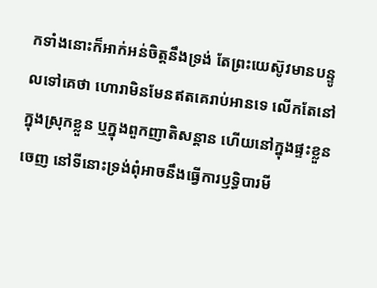កទាំងនោះក៏អាក់អន់ចិត្តនឹងទ្រង់ តែព្រះយេស៊ូវមានបន្ទូលទៅគេថា ហោរាមិនមែនឥតគេរាប់អានទេ លើកតែនៅក្នុងស្រុកខ្លួន ឬក្នុងពួកញាតិសន្តាន ហើយនៅក្នុងផ្ទះខ្លួនចេញ នៅទីនោះទ្រង់ពុំអាចនឹងធ្វើការឫទ្ធិបារមី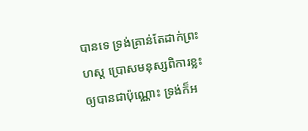បានទេ ទ្រង់គ្រាន់តែដាក់ព្រះហស្ត ប្រោសមនុស្សពិការខ្លះ ឲ្យបានជាប៉ុណ្ណោះ ទ្រង់ក៏អ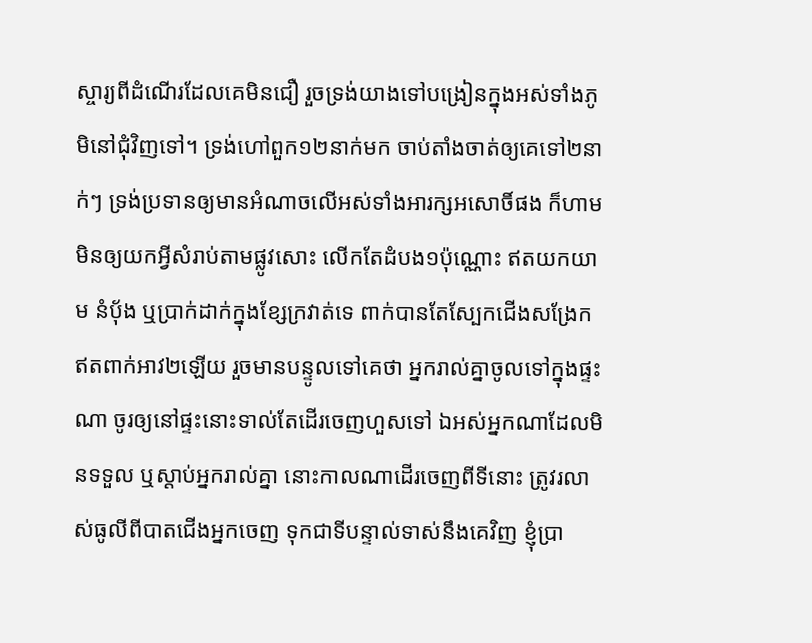ស្ចារ្យពីដំណើរដែលគេមិនជឿ រួចទ្រង់យាងទៅបង្រៀនក្នុងអស់ទាំងភូមិនៅជុំវិញទៅ។ ទ្រង់ហៅពួក១២នាក់មក ចាប់តាំងចាត់ឲ្យគេទៅ២នាក់ៗ ទ្រង់ប្រទានឲ្យមានអំណាចលើអស់ទាំងអារក្សអសោចិ៍ផង ក៏ហាមមិនឲ្យយកអ្វីសំរាប់តាមផ្លូវសោះ លើកតែដំបង១ប៉ុណ្ណោះ ឥតយកយាម នំបុ័ង ឬប្រាក់ដាក់ក្នុងខ្សែក្រវាត់ទេ ពាក់បានតែស្បែកជើងសង្រែក ឥតពាក់អាវ២ឡើយ រួចមានបន្ទូលទៅគេថា អ្នករាល់គ្នាចូលទៅក្នុងផ្ទះណា ចូរឲ្យនៅផ្ទះនោះទាល់តែដើរចេញហួសទៅ ឯអស់អ្នកណាដែលមិនទទួល ឬស្តាប់អ្នករាល់គ្នា នោះកាលណាដើរចេញពីទីនោះ ត្រូវរលាស់ធូលីពីបាតជើងអ្នកចេញ ទុកជាទីបន្ទាល់ទាស់នឹងគេវិញ ខ្ញុំប្រា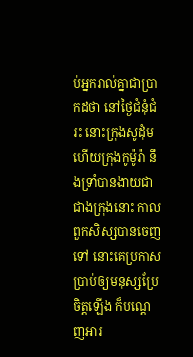ប់អ្នករាល់គ្នាជាប្រាកដថា នៅថ្ងៃជំនុំជំរះ នោះក្រុងសូដុំម ហើយក្រុងកូម៉ូរ៉ា នឹងទ្រាំបានងាយជាជាងក្រុងនោះ កាលពួកសិស្សបានចេញទៅ នោះគេប្រកាសប្រាប់ឲ្យមនុស្សប្រែចិត្តឡើង ក៏បណ្តេញអារ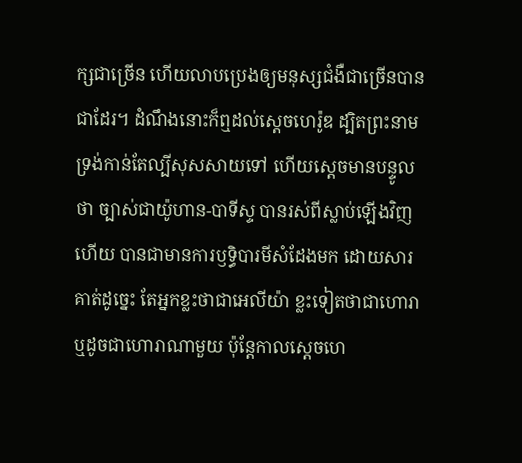ក្សជាច្រើន ហើយលាបប្រេងឲ្យមនុស្សជំងឺជាច្រើនបានជាដែរ។ ដំណឹងនោះក៏ឮដល់ស្តេចហេរ៉ូឌ ដ្បិតព្រះនាមទ្រង់កាន់តែល្បីសុសសាយទៅ ហើយស្តេចមានបន្ទូលថា ច្បាស់ជាយ៉ូហាន-បាទីស្ទ បានរស់ពីស្លាប់ឡើងវិញហើយ បានជាមានការឫទ្ធិបារមីសំដែងមក ដោយសារគាត់ដូច្នេះ តែអ្នកខ្លះថាជាអេលីយ៉ា ខ្លះទៀតថាជាហោរា ឬដូចជាហោរាណាមួយ ប៉ុន្តែកាលស្តេចហេ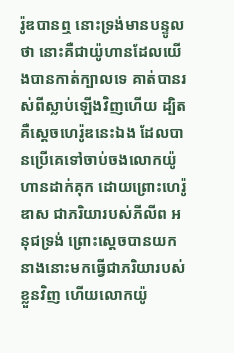រ៉ូឌបានឮ នោះទ្រង់មានបន្ទូលថា នោះគឺជាយ៉ូហានដែលយើងបានកាត់ក្បាលទេ គាត់បានរស់ពីស្លាប់ឡើងវិញហើយ ដ្បិតគឺស្តេចហេរ៉ូឌនេះឯង ដែលបានប្រើគេទៅចាប់ចងលោកយ៉ូហានដាក់គុក ដោយព្រោះហេរ៉ូឌាស ជាភរិយារបស់ភីលីព អនុជទ្រង់ ព្រោះស្តេចបានយកនាងនោះមកធ្វើជាភរិយារបស់ខ្លួនវិញ ហើយលោកយ៉ូ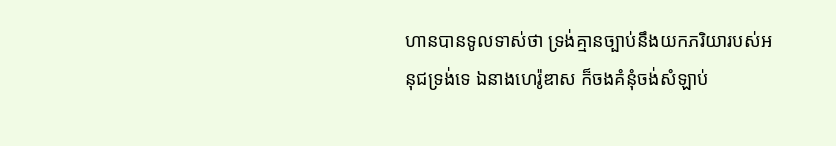ហានបានទូលទាស់ថា ទ្រង់គ្មានច្បាប់នឹងយកភរិយារបស់អនុជទ្រង់ទេ ឯនាងហេរ៉ូឌាស ក៏ចងគំនុំចង់សំឡាប់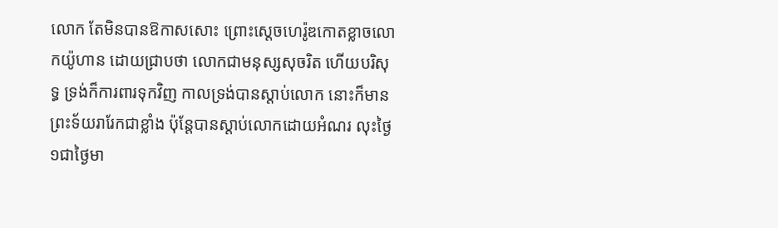លោក តែមិនបានឱកាសសោះ ព្រោះស្តេចហេរ៉ូឌកោតខ្លាចលោកយ៉ូហាន ដោយជ្រាបថា លោកជាមនុស្សសុចរិត ហើយបរិសុទ្ធ ទ្រង់ក៏ការពារទុកវិញ កាលទ្រង់បានស្តាប់លោក នោះក៏មានព្រះទ័យរារែកជាខ្លាំង ប៉ុន្តែបានស្តាប់លោកដោយអំណរ លុះថ្ងៃ១ជាថ្ងៃមា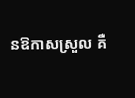នឱកាសស្រួល គឺ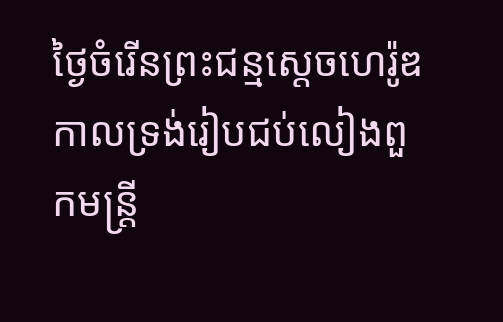ថ្ងៃចំរើនព្រះជន្មស្តេចហេរ៉ូឌ កាលទ្រង់រៀបជប់លៀងពួកមន្ត្រី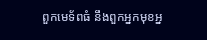ពួកមេទ័ពធំ នឹងពួកអ្នកមុខអ្ន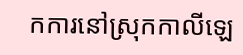កការនៅស្រុកកាលីឡេ